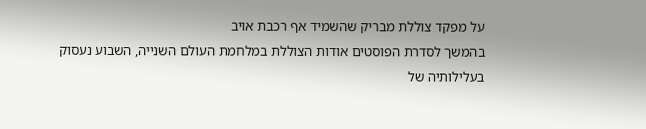על מפקד צוללת מבריק שהשמיד אף רכבת אויב
בהמשך לסדרת הפוסטים אודות הצוללת במלחמת העולם השנייה, השבוע נעסוק בעלילותיה של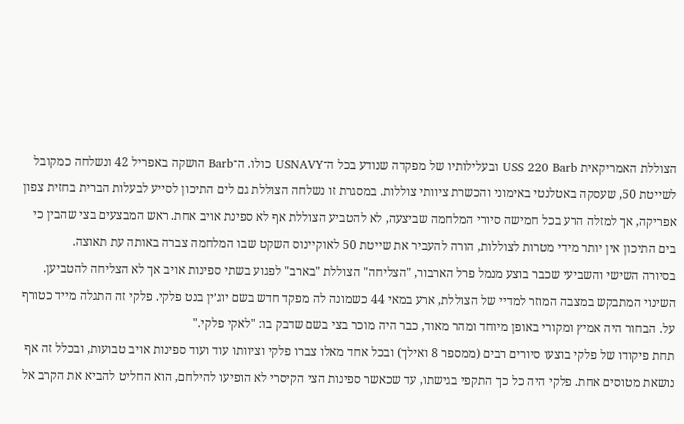הצוללת האמריקאית USS 220 Barb ובעלילותיו של מפקדה שנודע בכל ה־USNAVY כולו. ה־Barb הושקה באפריל 42 ונשלחה כמקובל לשייטת 50, שעסקה באטלנטי באימוני והכשרת ציוותי צוללות. במסגרת זו נשלחה הצוללת גם לים התיכון לסייע לבעלות הברית בחזית צפון אפריקה, אך למזלה הרע בכל חמישה סיורי המלחמה שביצעה, לא להטביע הצוללת אף לא ספינת אויב אחת. ראש המבצעים בצי שהבין כי בים התיכון אין יותר מידי מטרות לצוללות, הורה להעביר את שייטת 50 לאוקיינוס השקט שבו המלחמה צברה באותה עת תאוצה.
בסיורה השישי והשביעי שכבר בוצע מנמל פרל הארבור, "הצליחה" הצוללת "בארב" לפגוע בשתי ספינות אויב אך לא הצליחה להטביען. השינוי המתבקש במצבה המוזר למדיי של הצוללת, ארע במאי 44 כשמונה לה מפקד חדש בשם יוג׳ין בנט פלקי. פלקי זה התגלה מייד כטורף על. הבחור היה אמיץ ומקורי באופן מיוחד ומהר מאוד, כבר היה מוכר בצי בשם שדבק בו: "לאקי פלקי."
תחת פיקודו של פלקי בוצעו סיורים רבים (ממספר 8 ואילך) ובכל אחד מאלו צברו פלקי וציוותו עוד ועוד ספינות אויב טבועות, ובכלל זה אף נושאת מטוסים אחת. פלקי היה כל כך התקפי בגישתו, עד שכאשר ספינות הצי הקיסרי לא הופיעו להילחם, הוא החליט להביא את הקרב אל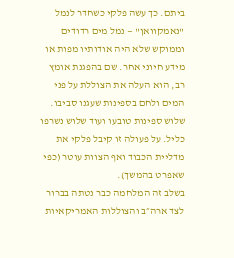ביתם. כך עשה פלקי כשחדר לנמל "נאמקוואן" — נמל מים רדודים וממוקש שלא היה אודותיו מפות או מידע חיוני אחר. שם בהפגנת אומץ רב, הוא העלה את הצוללת על פני המים ולחם בספינות שעגנו סביבו. שלוש ספינות טובעו ועוד שלוש נשרפו כליל. על פעולה זו קיבל פלקי את מדליית הכבוד ואף הצוות עוטר (כפי שאפרט בהמשך).
בשלב זה המלחמה כבר נטתה בברור לצד ארה״ב והצוללות האמריקאיות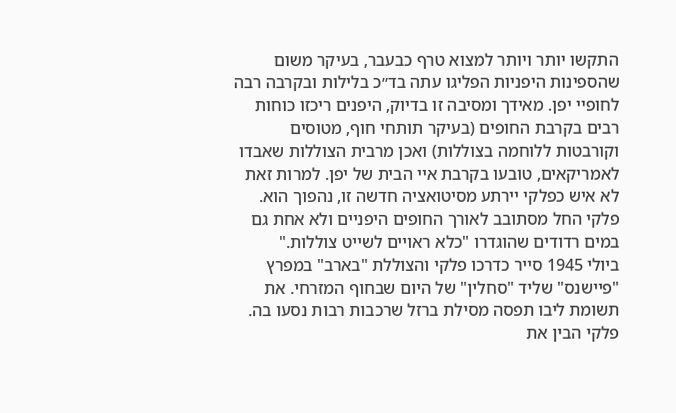התקשו יותר ויותר למצוא טרף כבעבר, בעיקר משום שהספינות היפניות הפליגו עתה בד״כ בלילות ובקרבה רבה לחופיי יפן. מאידך ומסיבה זו בדיוק, היפנים ריכזו כוחות רבים בקרבת החופים (בעיקר תותחי חוף, מטוסים וקורבטות ללוחמה בצוללות) ואכן מרבית הצוללות שאבדו לאמריקאים, טובעו בקרבת איי הבית של יפן. למרות זאת לא איש כפלקי יירתע מסיטואציה חדשה זו, נהפוך הוא. פלקי החל מסתובב לאורך החופים היפניים ולא אחת גם במים רדודים שהוגדרו "כלא ראויים לשייט צוללות."
ביולי 1945 סייר כדרכו פלקי והצוללת "בארב" במפרץ "פיישנס" שליד "סחלין" של היום שבחוף המזרחי. את תשומת ליבו תפסה מסילת ברזל שרכבות רבות נסעו בה. פלקי הבין את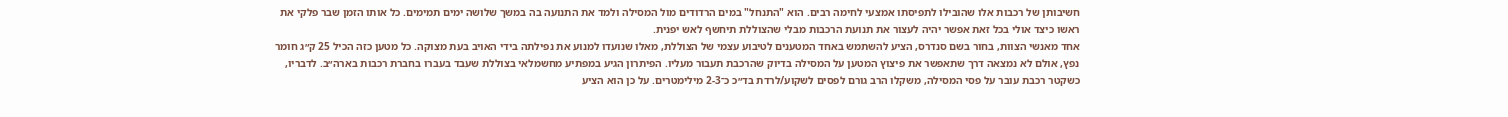חשיבותן של רכבות אלו שהובילו לתפיסתו אמצעי לחימה רבים. הוא "התנחל" במים הרדודים מול המסילה ולמד את התנועה בה במשך שלושה ימים תמימים. כל אותו הזמן שבר פלקי את ראשו כיצד אולי בכל זאת אפשר יהיה לעצור את תנועת הרכבות מבלי שהצוללת תיחשף לאש יפנית.
אחד מאנשי הצוות, בחור בשם סנדרס, הציע להשתמש באחד המטענים לטיבוע עצמי של הצוללת, מאלו שנועדו למנוע את נפילתה בידי האויב בעת מצוקה. כל מטען כזה הכיל 25 ק״ג חומר נפץ, אולם לא נמצאה דרך שתאפשר את פיצוץ המטען על המסילה בדיוק שהרכבת תעבור מעליו. הפיתרון הגיע במפתיע מחשמלאי בצוללת שעבד בעברו בחברת רכבות בארה״ב. לדבריו, כשקטר רכבת עובר על פסי המסילה, משקלו הרב גורם לפסים לשקוע/לרדת בד״כ כ־2-3 מילימטרים. על כן הוא הציע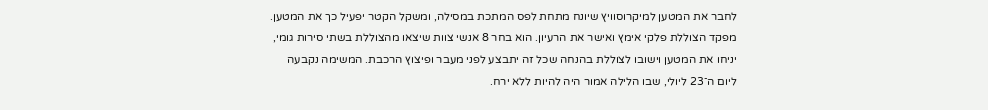לחבר את המטען למיקרוסוויץ שיונח מתחת לפס המתכת במסילה, ומשקל הקטר יפעיל כך את המטען.
מפקד הצוללת פלקי אימץ ואישר את הרעיון. הוא בחר 8 אנשי צוות שיצאו מהצוללת בשתי סירות גומי, יניחו את המטען וישובו לצוללת בהנחה שכל זה יתבצע לפני מעבר ופיצוץ הרכבת. המשימה נקבעה ליום ה־23 ליולי, שבו הלילה אמור היה להיות ללא ירח.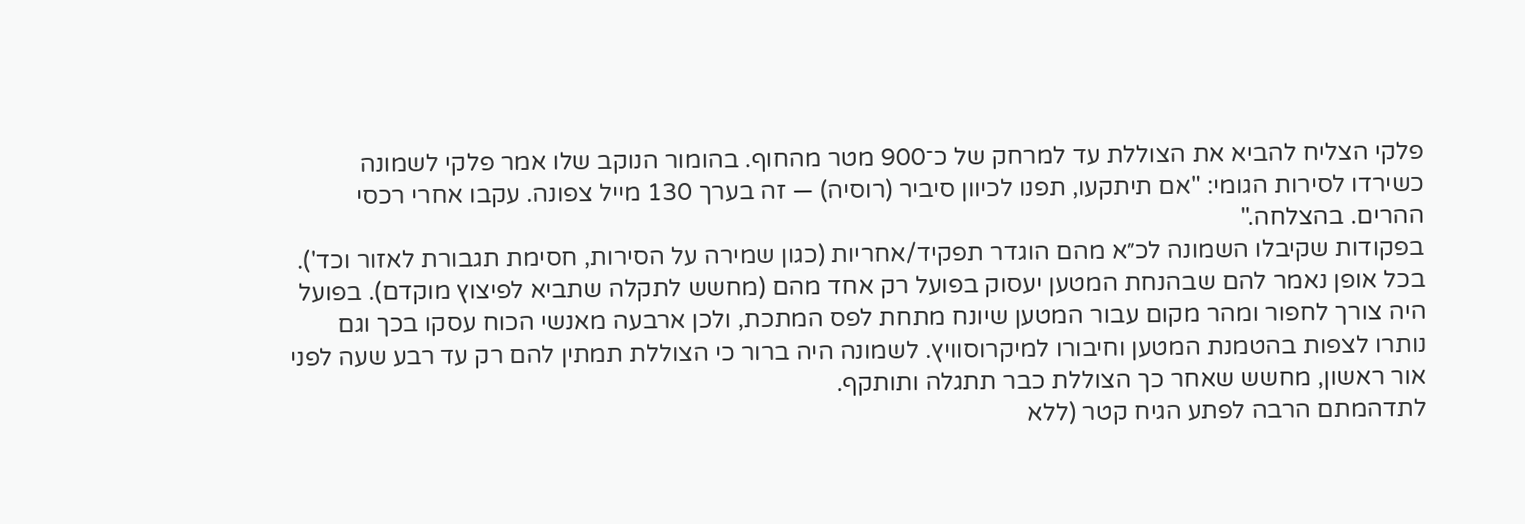פלקי הצליח להביא את הצוללת עד למרחק של כ־900 מטר מהחוף. בהומור הנוקב שלו אמר פלקי לשמונה כשירדו לסירות הגומי: "אם תיתקעו, תפנו לכיוון סיביר (רוסיה) — זה בערך 130 מייל צפונה. עקבו אחרי רכסי ההרים. בהצלחה."
בפקודות שקיבלו השמונה לכ״א מהם הוגדר תפקיד/אחריות (כגון שמירה על הסירות, חסימת תגבורת לאזור וכד'). בכל אופן נאמר להם שבהנחת המטען יעסוק בפועל רק אחד מהם (מחשש לתקלה שתביא לפיצוץ מוקדם). בפועל היה צורך לחפור ומהר מקום עבור המטען שיונח מתחת לפס המתכת, ולכן ארבעה מאנשי הכוח עסקו בכך וגם נותרו לצפות בהטמנת המטען וחיבורו למיקרוסוויץ. לשמונה היה ברור כי הצוללת תמתין להם רק עד רבע שעה לפני אור ראשון, מחשש שאחר כך הצוללת כבר תתגלה ותותקף.
לתדהמתם הרבה לפתע הגיח קטר (ללא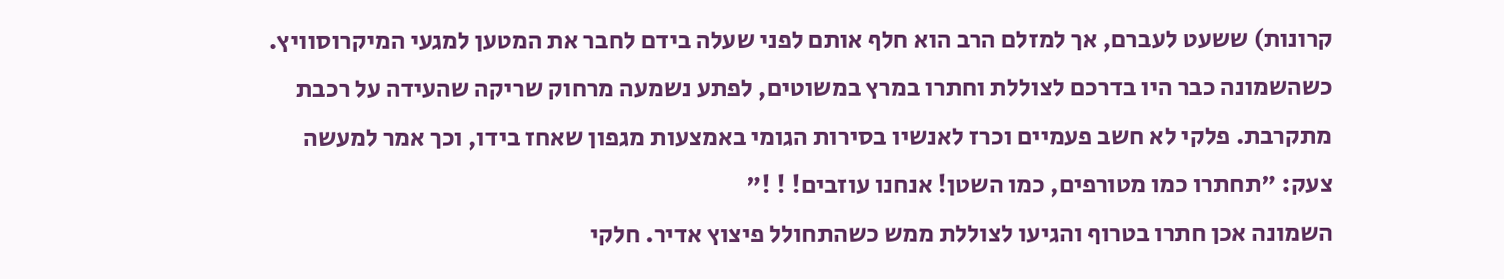קרונות) ששעט לעברם, אך למזלם הרב הוא חלף אותם לפני שעלה בידם לחבר את המטען למגעי המיקרוסוויץ.
כשהשמונה כבר היו בדרכם לצוללת וחתרו במרץ במשוטים, לפתע נשמעה מרחוק שריקה שהעידה על רכבת מתקרבת. פלקי לא חשב פעמיים וכרז לאנשיו בסירות הגומי באמצעות מגפון שאחז בידו, וכך אמר למעשה צעק: "תחתרו כמו מטורפים, כמו השטן! אנחנו עוזבים! ! !"
השמונה אכן חתרו בטרוף והגיעו לצוללת ממש כשהתחולל פיצוץ אדיר. חלקי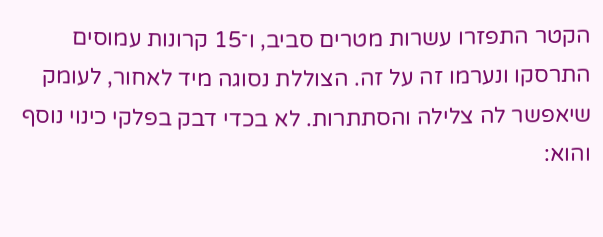הקטר התפזרו עשרות מטרים סביב, ו־15 קרונות עמוסים התרסקו ונערמו זה על זה. הצוללת נסוגה מיד לאחור, לעומק שיאפשר לה צלילה והסתתרות. לא בכדי דבק בפלקי כינוי נוסף והוא: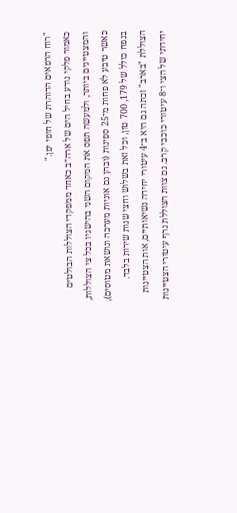"רוח הרפאים הדוהרת של חופי יפן."
כאמור פלקי נודע בחיל הים של ארה״ב כאחד ממפקדי הצוללות הבולטים והמצטיינים ביותר, ולמעשה תפס את המקום השני בהישגיו בכל צי הצוללות, כאשר טיבע לא פחות מ־25 ספינות (ובהן גם אוניות מערכה ונושאת מטוסים), בנפח כולל של 179, 700 טון, וכל זאת בשלוש וחצי שנות שירות בלבד. הצוללת "בארב" זכתה גם היא ב־4 עיטורי יחידה נשיאותיים, אות הצטיינות יחידתי של הצי ו־8 עיטורי כוכבי קרב. גם צוות הצוללת גרף עיטורי הצטיינות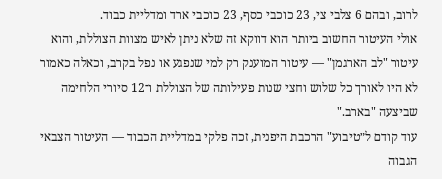לרוב, ובהם 6 צלבי צי, 23 כוכבי כסף, 23 כוכבי ארד ומדליית כבוד.
אולי העיטור החשוב ביותר הוא דווקא זה שלא ניתן לאיש מצוות הצוללת, והוא עיטור "לב הארגמן" — עיטור המוענק רק למי שנפגע או נפל בקרב, וכאלה כאמור לא היו לאורך כל שלוש וחצי שנות פעילותה של הצוללת ו־12 סיורי הלחימה שביצעה "בארב."
עוד קודם ל״טיבוע" הרכבת היפנית, זכה פלקי במדליית הכבוד — העיטור הצבאי הגבוה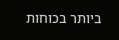ביותר בכוחות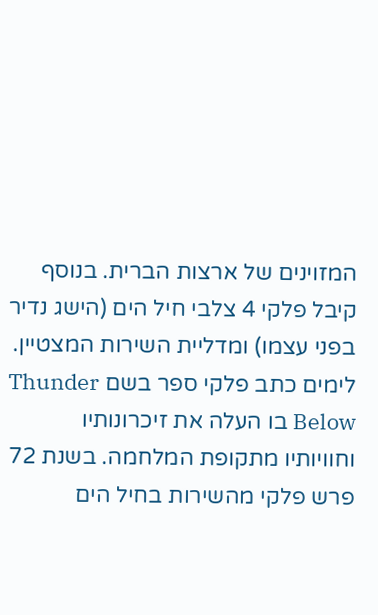המזוינים של ארצות הברית. בנוסף קיבל פלקי 4 צלבי חיל הים (הישג נדיר בפני עצמו) ומדליית השירות המצטיין. לימים כתב פלקי ספר בשם Thunder Below בו העלה את זיכרונותיו וחוויותיו מתקופת המלחמה. בשנת 72 פרש פלקי מהשירות בחיל הים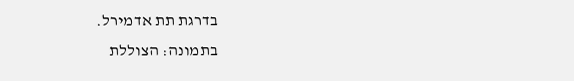בדרגת תת אדמירל.
בתמונה: הצוללת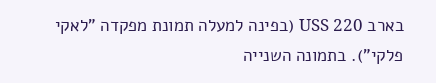בארב USS 220 (בפינה למעלה תמונת מפקדה "לאקי פלקי"). בתמונה השנייה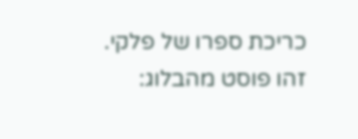כריכת ספרו של פלקי.
זהו פוסט מהבלוג: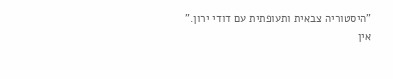"היסטוריה צבאית ותעופתית עם דודי ירון."
אין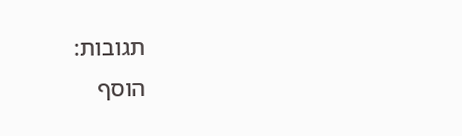תגובות:
הוסף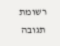רשומת תגובה